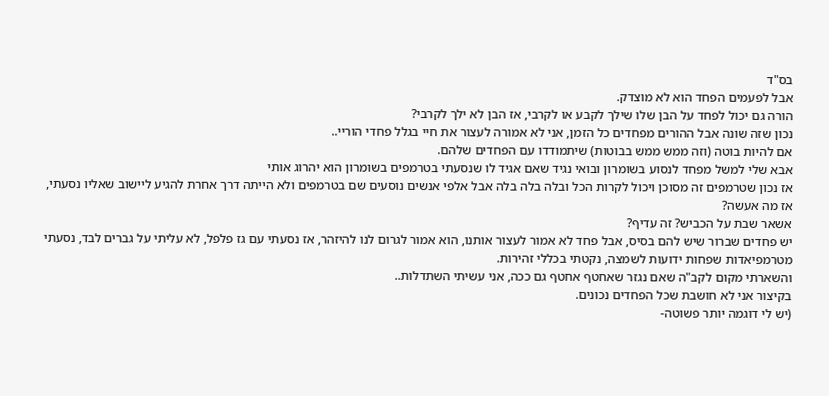בס"ד
אבל לפעמים הפחד הוא לא מוצדק.
הורה גם יכול לפחד על הבן שלו שילך לקבע או לקרבי, אז הבן לא ילך לקרבי?
נכון שזה שונה אבל ההורים מפחדים כל הזמן, אני לא אמורה לעצור את חיי בגלל פחדי הוריי..
אם להיות בוטה (וזה ממש ממש בבוטות) שיתמודדו עם הפחדים שלהם.
אבא שלי למשל מפחד לנסוע בשומרון ובואי נגיד שאם אגיד לו שנסעתי בטרמפים בשומרון הוא יהרוג אותי
אז נכון שטרמפים זה מסוכן ויכול לקרות הכל ובלה בלה בלה אבל אלפי אנשים נוסעים שם בטרמפים ולא הייתה דרך אחרת להגיע ליישוב שאליו נסעתי,
אז מה אעשה?
אשאר שבת על הכביש? זה עדיף?
יש פחדים שברור שיש להם בסיס, אבל פחד לא אמור לעצור אותנו, הוא אמור לגרום לנו להיזהר, אז נסעתי עם גז פלפל, לא עליתי על גברים לבד, נסעתי מטרמפיאדות שפחות ידועות לשמצה, נקטתי בכללי זהירות.
והשארתי מקום לקב"ה שאם נגזר שאחטף אחטף גם ככה, אני עשיתי השתדלות..
בקיצור אני לא חושבת שכל הפחדים נכונים.
(יש לי דוגמה יותר פשוטה-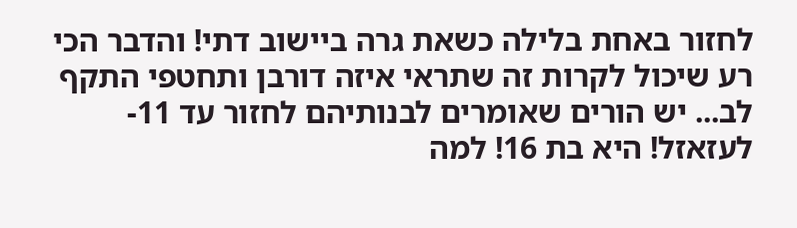לחזור באחת בלילה כשאת גרה ביישוב דתי! והדבר הכי רע שיכול לקרות זה שתראי איזה דורבן ותחטפי התקף לב... יש הורים שאומרים לבנותיהם לחזור עד 11- לעזאזל! היא בת 16! למה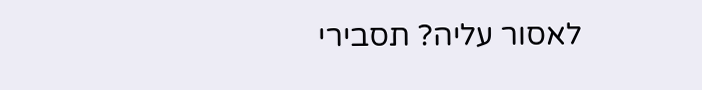לאסור עליה? תסבירי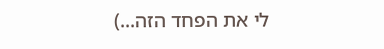לי את הפחד הזה...)